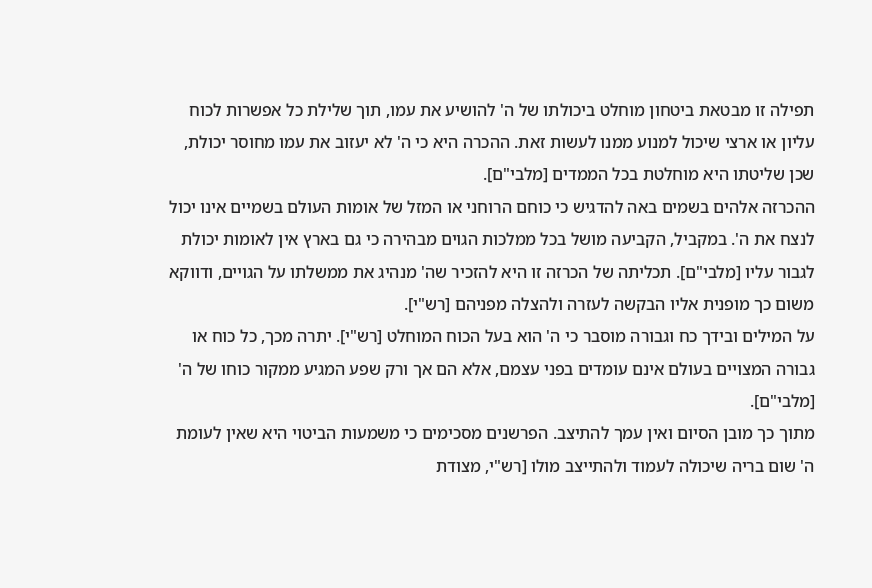תפילה זו מבטאת ביטחון מוחלט ביכולתו של ה' להושיע את עמו, תוך שלילת כל אפשרות לכוח עליון או ארצי שיכול למנוע ממנו לעשות זאת. ההכרה היא כי ה' לא יעזוב את עמו מחוסר יכולת, שכן שליטתו היא מוחלטת בכל הממדים [מלבי"ם].
ההכרזה אלהים בשמים באה להדגיש כי כוחם הרוחני או המזל של אומות העולם בשמיים אינו יכול לנצח את ה'. במקביל, הקביעה מושל בכל ממלכות הגוים מבהירה כי גם בארץ אין לאומות יכולת לגבור עליו [מלבי"ם]. תכליתה של הכרזה זו היא להזכיר שה' מנהיג את ממשלתו על הגויים, ודווקא משום כך מופנית אליו הבקשה לעזרה ולהצלה מפניהם [רש"י].
על המילים ובידך כח וגבורה מוסבר כי ה' הוא בעל הכוח המוחלט [רש"י]. יתרה מכך, כל כוח או גבורה המצויים בעולם אינם עומדים בפני עצמם, אלא הם אך ורק שפע המגיע ממקור כוחו של ה' [מלבי"ם].
מתוך כך מובן הסיום ואין עמך להתיצב. הפרשנים מסכימים כי משמעות הביטוי היא שאין לעומת ה' שום בריה שיכולה לעמוד ולהתייצב מולו [רש"י, מצודת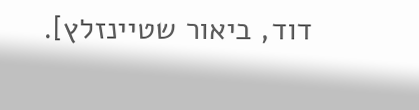דוד, ביאור שטיינזלץ].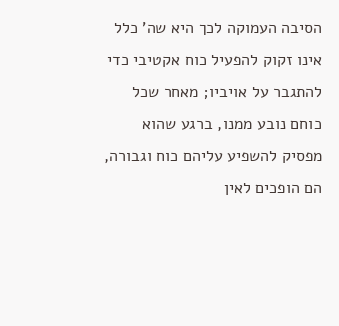הסיבה העמוקה לכך היא שה' כלל אינו זקוק להפעיל כוח אקטיבי כדי להתגבר על אויביו; מאחר שכל כוחם נובע ממנו, ברגע שהוא מפסיק להשפיע עליהם כוח וגבורה, הם הופכים לאין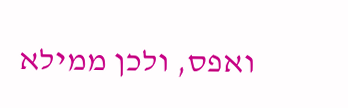ואפס, ולכן ממילא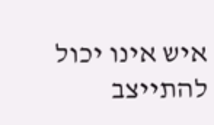איש אינו יכול להתייצב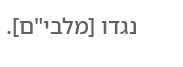נגדו [מלבי"ם].